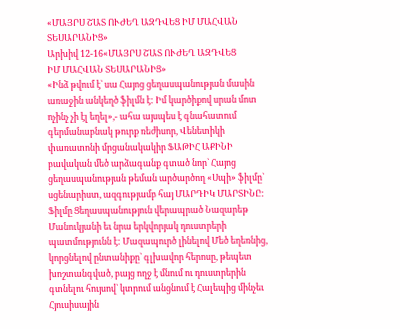«ՄԱՅՐՍ ՇԱՏ ՈՒԺԵՂ ԱԶԴՎԵՑ ԻՄ ՄԱՀՎԱՆ ՏԵՍԱՐԱՆԻՑ»
Արխիվ 12-16«ՄԱՅՐՍ ՇԱՏ ՈՒԺԵՂ ԱԶԴՎԵՑ
ԻՄ ՄԱՀՎԱՆ ՏԵՍԱՐԱՆԻՑ»
«Ինձ թվում է` սա Հայոց ցեղասպանության մասին առաջին անկեղծ ֆիլմն է: Իմ կարծիքով սրան մոտ ոչինչ չի էլ եղել»,- ահա այսպես է գնահատում գերմանաբնակ թուրք ռեժիսոր, Վենետիկի փառատոնի մրցանակակիր ՖԱԹԻՀ ԱՔԻՆԻ բավական մեծ արձագանք գտած նոր` Հայոց ցեղասպանության թեման արծարծող «Սպի» ֆիլմը` սցենարիստ, ազգությամբ հայ ՄԱՐԴԻԿ ՄԱՐՏԻՆԸ: Ֆիլմը Ցեղասպանություն վերապրած Նազարեթ Մանուկյանի եւ նրա երկվորյակ դուստրերի պատմությունն է: Մազապուրծ լինելով Մեծ եղեռնից, կորցնելով ընտանիքը` գլխավոր հերոսը, թեպետ խոշտանգված, բայց ողջ է մնում ու դուստրերին գտնելու հույսով` կտրում անցնում է Հալեպից մինչեւ Հյուսիսային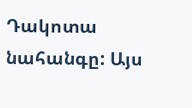Դակոտա նահանգը: Այս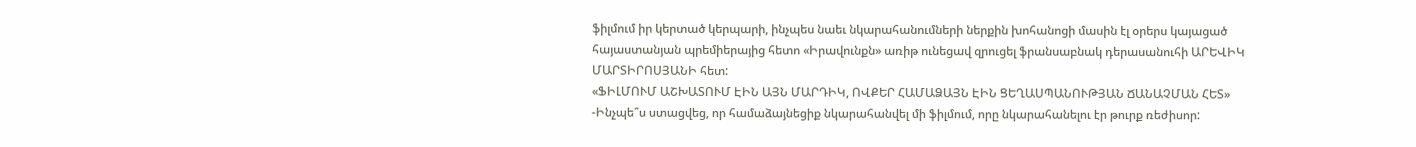ֆիլմում իր կերտած կերպարի, ինչպես նաեւ նկարահանումների ներքին խոհանոցի մասին էլ օրերս կայացած հայաստանյան պրեմիերայից հետո «Իրավունքն» առիթ ունեցավ զրուցել ֆրանսաբնակ դերասանուհի ԱՐԵՎԻԿ ՄԱՐՏԻՐՈՍՅԱՆԻ հետ:
«ՖԻԼՄՈՒՄ ԱՇԽԱՏՈՒՄ ԷԻՆ ԱՅՆ ՄԱՐԴԻԿ, ՈՎՔԵՐ ՀԱՄԱՁԱՅՆ ԷԻՆ ՑԵՂԱՍՊԱՆՈՒԹՅԱՆ ՃԱՆԱՉՄԱՆ ՀԵՏ»
-Ինչպե՞ս ստացվեց, որ համաձայնեցիք նկարահանվել մի ֆիլմում, որը նկարահանելու էր թուրք ռեժիսոր: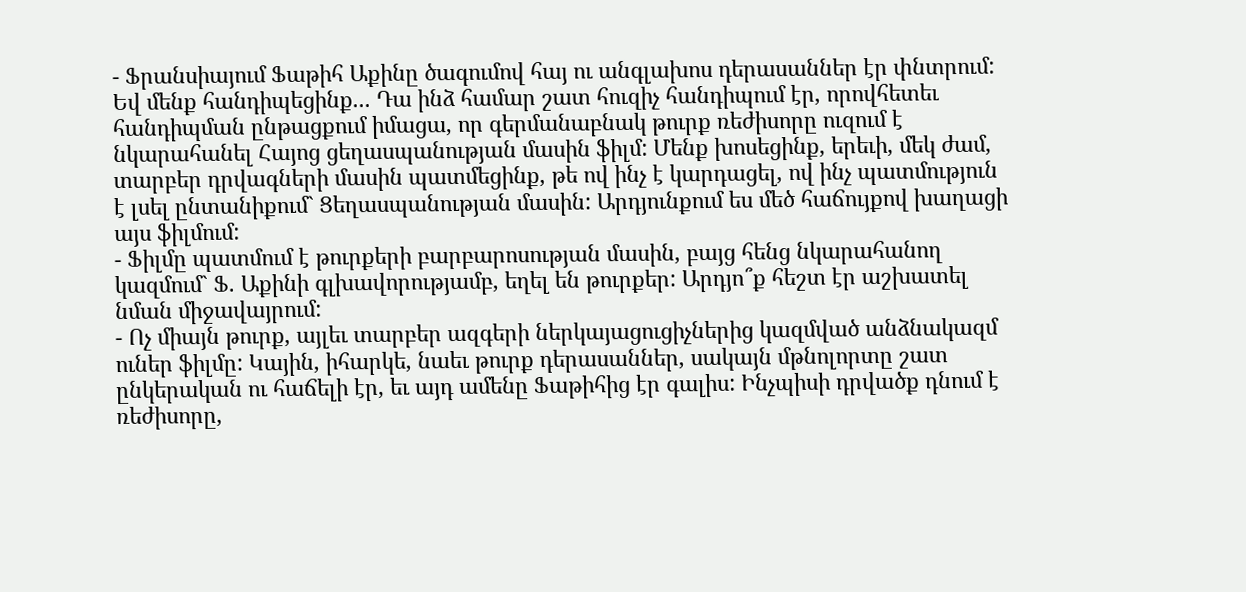- Ֆրանսիայում Ֆաթիհ Աքինը ծագումով հայ ու անգլախոս դերասաններ էր փնտրում: Եվ մենք հանդիպեցինք... Դա ինձ համար շատ հուզիչ հանդիպում էր, որովհետեւ հանդիպման ընթացքում իմացա, որ գերմանաբնակ թուրք ռեժիսորը ուզում է նկարահանել Հայոց ցեղասպանության մասին ֆիլմ: Մենք խոսեցինք, երեւի, մեկ ժամ, տարբեր դրվագների մասին պատմեցինք, թե ով ինչ է կարդացել, ով ինչ պատմություն է լսել ընտանիքում` Ցեղասպանության մասին: Արդյունքում ես մեծ հաճույքով խաղացի այս ֆիլմում:
- Ֆիլմը պատմում է թուրքերի բարբարոսության մասին, բայց հենց նկարահանող կազմում` Ֆ. Աքինի գլխավորությամբ, եղել են թուրքեր: Արդյո՞ք հեշտ էր աշխատել նման միջավայրում:
- Ոչ միայն թուրք, այլեւ տարբեր ազգերի ներկայացուցիչներից կազմված անձնակազմ ուներ ֆիլմը: Կային, իհարկե, նաեւ թուրք դերասաններ, սակայն մթնոլորտը շատ ընկերական ու հաճելի էր, եւ այդ ամենը Ֆաթիհից էր գալիս: Ինչպիսի դրվածք դնում է ռեժիսորը,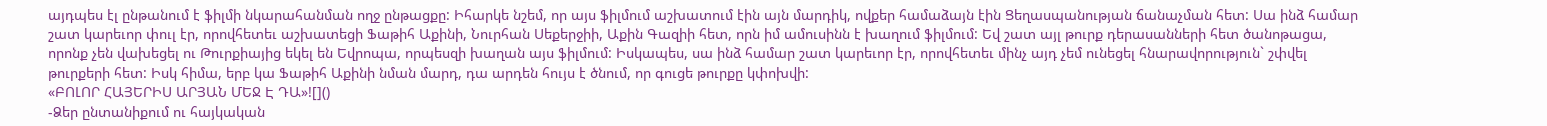այդպես էլ ընթանում է ֆիլմի նկարահանման ողջ ընթացքը: Իհարկե նշեմ, որ այս ֆիլմում աշխատում էին այն մարդիկ, ովքեր համաձայն էին Ցեղասպանության ճանաչման հետ: Սա ինձ համար շատ կարեւոր փուլ էր, որովհետեւ աշխատեցի Ֆաթիհ Աքինի, Նուրհան Սեքերջիի, Աքին Գազիի հետ, որն իմ ամուսինն է խաղում ֆիլմում: Եվ շատ այլ թուրք դերասանների հետ ծանոթացա, որոնք չեն վախեցել ու Թուրքիայից եկել են Եվրոպա, որպեսզի խաղան այս ֆիլմում: Իսկապես, սա ինձ համար շատ կարեւոր էր, որովհետեւ մինչ այդ չեմ ունեցել հնարավորություն` շփվել թուրքերի հետ: Իսկ հիմա, երբ կա Ֆաթիհ Աքինի նման մարդ, դա արդեն հույս է ծնում, որ գուցե թուրքը կփոխվի:
«ԲՈԼՈՐ ՀԱՅԵՐԻՍ ԱՐՅԱՆ ՄԵՋ Է ԴԱ»![]()
-Ձեր ընտանիքում ու հայկական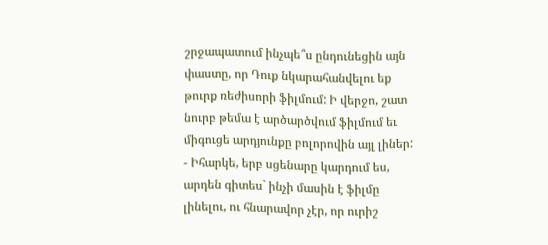շրջապատում ինչպե՞ս ընդունեցին այն փաստը, որ Դուք նկարահանվելու եք թուրք ռեժիսորի ֆիլմում: Ի վերջո, շատ նուրբ թեմա է արծարծվում ֆիլմում եւ միգուցե արդյունքը բոլորովին այլ լիներ:
- Իհարկե, երբ սցենարը կարդում ես, արդեն գիտես` ինչի մասին է ֆիլմը լինելու, ու հնարավոր չէր, որ ուրիշ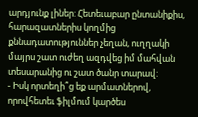արդյունք լիներ: Հետեւաբար ընտանիքիս, հարազատներիս կողմից քննադատություններ չեղան, ուղղակի մայրս շատ ուժեղ ազդվեց իմ մահվան տեսարանից ու շատ ծանր տարավ:
- Իսկ որտեղի՞ց եք արմատներով, որովհետեւ ֆիլմում կարծես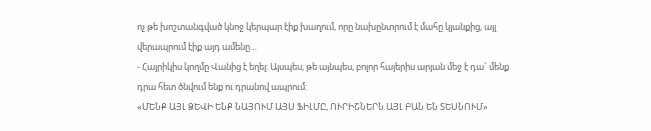ոչ թե խոշտանգված կնոջ կերպար էիք խաղում, որը նախընտրում է մահը կյանքից, այլ վերապրում էիք այդ ամենը…
- Հայրիկիս կողմը Վանից է եղել: Այսպես, թե այնպես, բոլոր հայերիս արյան մեջ է դա` մենք դրա հետ ծնվում ենք ու դրանով ապրում:
«ՄԵՆՔ ԱՅԼ ՁԵՎԻ ԵՆՔ ՆԱՅՈՒՄ ԱՅՍ ՖԻԼՄԸ, ՈՒՐԻՇՆԵՐՆ ԱՅԼ ԲԱՆ ԵՆ ՏԵՍՆՈՒՄ»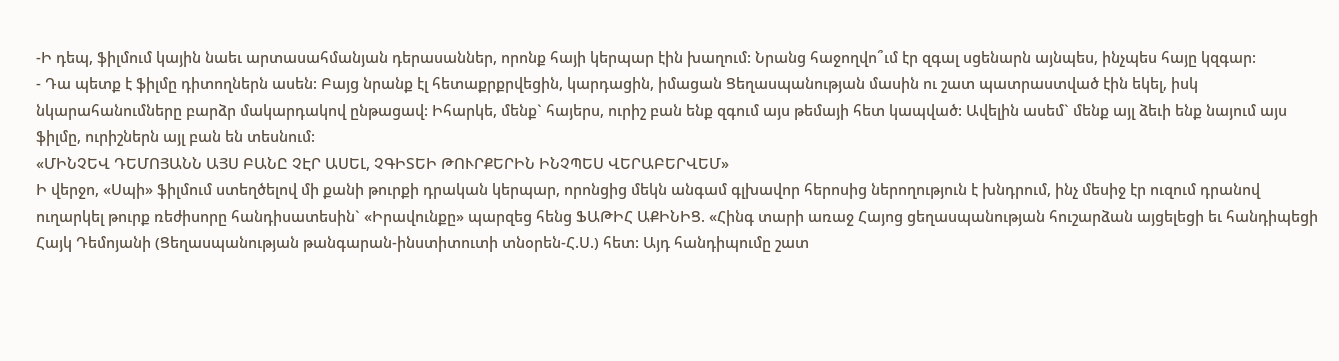-Ի դեպ, ֆիլմում կային նաեւ արտասահմանյան դերասաններ, որոնք հայի կերպար էին խաղում: Նրանց հաջողվո՞ւմ էր զգալ սցենարն այնպես, ինչպես հայը կզգար:
- Դա պետք է ֆիլմը դիտողներն ասեն: Բայց նրանք էլ հետաքրքրվեցին, կարդացին, իմացան Ցեղասպանության մասին ու շատ պատրաստված էին եկել, իսկ նկարահանումները բարձր մակարդակով ընթացավ: Իհարկե, մենք` հայերս, ուրիշ բան ենք զգում այս թեմայի հետ կապված: Ավելին ասեմ` մենք այլ ձեւի ենք նայում այս ֆիլմը, ուրիշներն այլ բան են տեսնում:
«ՄԻՆՉԵՎ ԴԵՄՈՅԱՆՆ ԱՅՍ ԲԱՆԸ ՉԷՐ ԱՍԵԼ, ՉԳԻՏԵԻ ԹՈՒՐՔԵՐԻՆ ԻՆՉՊԵՍ ՎԵՐԱԲԵՐՎԵՄ»
Ի վերջո, «Սպի» ֆիլմում ստեղծելով մի քանի թուրքի դրական կերպար, որոնցից մեկն անգամ գլխավոր հերոսից ներողություն է խնդրում, ինչ մեսիջ էր ուզում դրանով ուղարկել թուրք ռեժիսորը հանդիսատեսին` «Իրավունքը» պարզեց հենց ՖԱԹԻՀ ԱՔԻՆԻՑ. «Հինգ տարի առաջ Հայոց ցեղասպանության հուշարձան այցելեցի եւ հանդիպեցի Հայկ Դեմոյանի (Ցեղասպանության թանգարան-ինստիտուտի տնօրեն-Հ.Ս.) հետ: Այդ հանդիպումը շատ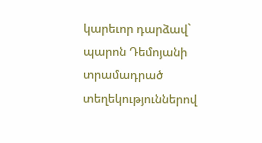կարեւոր դարձավ` պարոն Դեմոյանի տրամադրած տեղեկություններով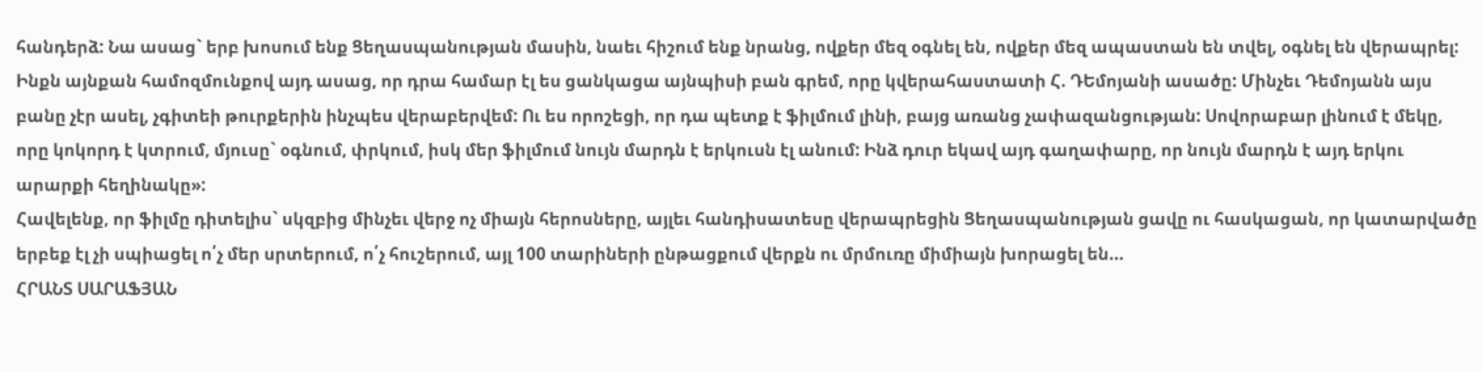հանդերձ: Նա ասաց` երբ խոսում ենք Ցեղասպանության մասին, նաեւ հիշում ենք նրանց, ովքեր մեզ օգնել են, ովքեր մեզ ապաստան են տվել, օգնել են վերապրել: Ինքն այնքան համոզմունքով այդ ասաց, որ դրա համար էլ ես ցանկացա այնպիսի բան գրեմ, որը կվերահաստատի Հ. ԴԵմոյանի ասածը: Մինչեւ Դեմոյանն այս բանը չէր ասել, չգիտեի թուրքերին ինչպես վերաբերվեմ: Ու ես որոշեցի, որ դա պետք է ֆիլմում լինի, բայց առանց չափազանցության: Սովորաբար լինում է մեկը, որը կոկորդ է կտրում, մյուսը` օգնում, փրկում, իսկ մեր ֆիլմում նույն մարդն է երկուսն էլ անում: Ինձ դուր եկավ այդ գաղափարը, որ նույն մարդն է այդ երկու արարքի հեղինակը»:
Հավելենք, որ ֆիլմը դիտելիս` սկզբից մինչեւ վերջ ոչ միայն հերոսները, այլեւ հանդիսատեսը վերապրեցին Ցեղասպանության ցավը ու հասկացան, որ կատարվածը երբեք էլ չի սպիացել ո՛չ մեր սրտերում, ո՛չ հուշերում, այլ 100 տարիների ընթացքում վերքն ու մրմուռը միմիայն խորացել են...
ՀՐԱՆՏ ՍԱՐԱՖՅԱՆ